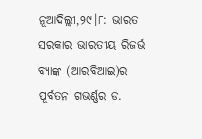ନୂଆଦିଲ୍ଲୀ,୨୯।୮: ଭାରତ ସରକାର ଭାରତୀୟ ରିଜର୍ଭ ବ୍ୟାଙ୍କ (ଆରବିଆଇ)ର ପୂର୍ବତନ ଗଭର୍ଣ୍ଣର ଡ.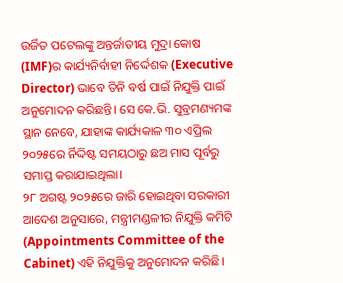ଉର୍ଜିତ ପଟେଲଙ୍କୁ ଅନ୍ତର୍ଜାତୀୟ ମୁଦ୍ରା କୋଷ (IMF)ର କାର୍ଯ୍ୟନିର୍ବାହୀ ନିର୍ଦ୍ଦେଶକ (Executive Director) ଭାବେ ତିନି ବର୍ଷ ପାଇଁ ନିଯୁକ୍ତି ପାଇଁ ଅନୁମୋଦନ କରିଛନ୍ତି। ସେ କେ.ଭି. ସୁବ୍ରମଣ୍ୟମଙ୍କ ସ୍ଥାନ ନେବେ, ଯାହାଙ୍କ କାର୍ଯ୍ୟକାଳ ୩୦ ଏପ୍ରିଲ ୨୦୨୫ରେ ର୍ନିଦ୍ଦିଷ୍ଟ ସମୟଠାରୁ ଛଅ ମାସ ପୂର୍ବରୁ ସମାପ୍ତ କରାଯାଇଥିଲା।
୨୮ ଅଗଷ୍ଟ ୨୦୨୫ରେ ଜାରି ହୋଇଥିବା ସରକାରୀ ଆଦେଶ ଅନୁସାରେ, ମନ୍ତ୍ରୀମଣ୍ଡଳୀର ନିଯୁକ୍ତି କମିଟି (Appointments Committee of the Cabinet) ଏହି ନିଯୁକ୍ତିକୁ ଅନୁମୋଦନ କରିଛି।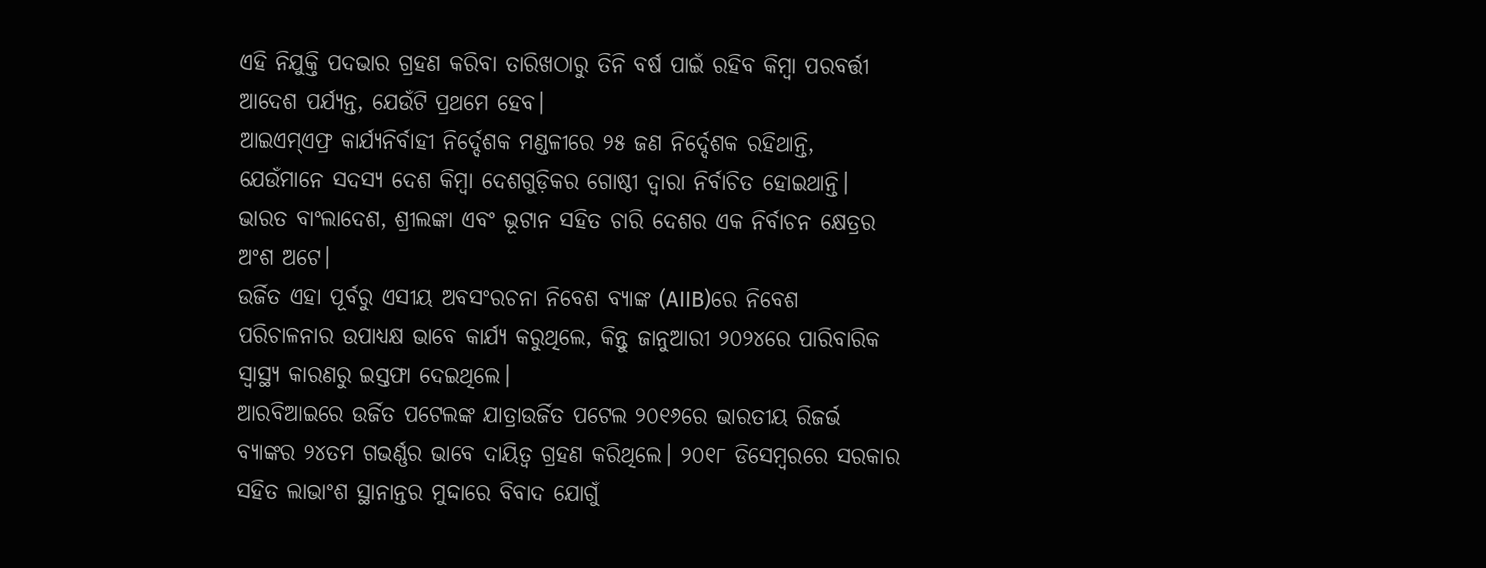ଏହି ନିଯୁକ୍ତି ପଦଭାର ଗ୍ରହଣ କରିବା ତାରିଖଠାରୁ ତିନି ବର୍ଷ ପାଇଁ ରହିବ କିମ୍ବା ପରବର୍ତ୍ତୀ ଆଦେଶ ପର୍ଯ୍ୟନ୍ତ, ଯେଉଁଟି ପ୍ରଥମେ ହେବ।
ଆଇଏମ୍ଏଫ୍ର କାର୍ଯ୍ୟନିର୍ବାହୀ ନିର୍ଦ୍ଦେଶକ ମଣ୍ଡଳୀରେ ୨୫ ଜଣ ନିର୍ଦ୍ଦେଶକ ରହିଥାନ୍ତି, ଯେଉଁମାନେ ସଦସ୍ୟ ଦେଶ କିମ୍ବା ଦେଶଗୁଡ଼ିକର ଗୋଷ୍ଠୀ ଦ୍ୱାରା ନିର୍ବାଚିତ ହୋଇଥାନ୍ତି। ଭାରତ ବାଂଲାଦେଶ, ଶ୍ରୀଲଙ୍କା ଏବଂ ଭୂଟାନ ସହିତ ଚାରି ଦେଶର ଏକ ନିର୍ବାଚନ କ୍ଷେତ୍ରର ଅଂଶ ଅଟେ।
ଉର୍ଜିତ ଏହା ପୂର୍ବରୁ ଏସୀୟ ଅବସଂରଚନା ନିବେଶ ବ୍ୟାଙ୍କ (AIIB)ରେ ନିବେଶ ପରିଚାଳନାର ଉପାଧ୍ୟକ୍ଷ ଭାବେ କାର୍ଯ୍ୟ କରୁଥିଲେ, କିନ୍ତୁ ଜାନୁଆରୀ ୨୦୨୪ରେ ପାରିବାରିକ ସ୍ବାସ୍ଥ୍ୟ କାରଣରୁ ଇସ୍ତଫା ଦେଇଥିଲେ।
ଆରବିଆଇରେ ଉର୍ଜିତ ପଟେଲଙ୍କ ଯାତ୍ରାଉର୍ଜିତ ପଟେଲ ୨୦୧୬ରେ ଭାରତୀୟ ରିଜର୍ଭ ବ୍ୟାଙ୍କର ୨୪ତମ ଗଭର୍ଣ୍ଣର ଭାବେ ଦାୟିତ୍ୱ ଗ୍ରହଣ କରିଥିଲେ। ୨୦୧୮ ଡିସେମ୍ବରରେ ସରକାର ସହିତ ଲାଭାଂଶ ସ୍ଥାନାନ୍ତର ମୁଦ୍ଦାରେ ବିବାଦ ଯୋଗୁଁ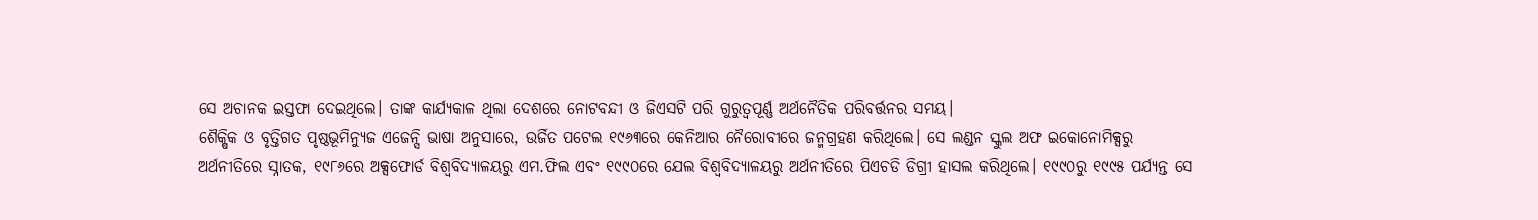ସେ ଅଚାନକ ଇସ୍ତଫା ଦେଇଥିଲେ। ତାଙ୍କ କାର୍ଯ୍ୟକାଳ ଥିଲା ଦେଶରେ ନୋଟବନ୍ଦୀ ଓ ଜିଏସଟି ପରି ଗୁରୁତ୍ୱପୂର୍ଣ୍ଣ ଅର୍ଥନୈତିକ ପରିବର୍ତ୍ତନର ସମୟ।
ଶୈକ୍ଷିକ ଓ ବୃତ୍ତିଗତ ପୃଷ୍ଠଭୂମିନ୍ୟୁଜ ଏଜେନ୍ସି ଭାଷା ଅନୁସାରେ, ଉର୍ଜିତ ପଟେଲ ୧୯୬୩ରେ କେନିଆର ନୈରୋବୀରେ ଜନ୍ମଗ୍ରହଣ କରିଥିଲେ। ସେ ଲଣ୍ଡନ ସ୍କୁଲ ଅଫ ଇକୋନୋମିକ୍ସରୁ ଅର୍ଥନୀତିରେ ସ୍ନାତକ, ୧୯୮୬ରେ ଅକ୍ସଫୋର୍ଡ ବିଶ୍ୱବିଦ୍ୟାଳୟରୁ ଏମ.ଫିଲ ଏବଂ ୧୯୯୦ରେ ଯେଲ ବିଶ୍ୱବିଦ୍ୟାଳୟରୁ ଅର୍ଥନୀତିରେ ପିଏଚଡି ଡିଗ୍ରୀ ହାସଲ କରିଥିଲେ। ୧୯୯୦ରୁ ୧୯୯୫ ପର୍ଯ୍ୟନ୍ତ ସେ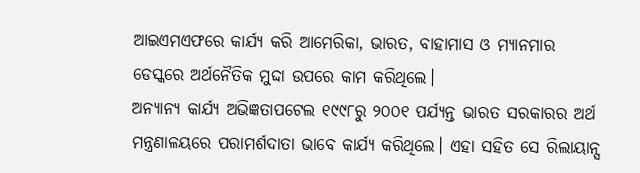ଆଇଏମଏଫରେ କାର୍ଯ୍ୟ କରି ଆମେରିକା, ଭାରତ, ବାହାମାସ ଓ ମ୍ୟାନମାର ଡେସ୍କରେ ଅର୍ଥନୈତିକ ମୁଦ୍ଦା ଉପରେ କାମ କରିଥିଲେ।
ଅନ୍ୟାନ୍ୟ କାର୍ଯ୍ୟ ଅଭିଜ୍ଞତାପଟେଲ ୧୯୯୮ରୁ ୨୦୦୧ ପର୍ଯ୍ୟନ୍ତ ଭାରତ ସରକାରର ଅର୍ଥ ମନ୍ତ୍ରଣାଳୟରେ ପରାମର୍ଶଦାତା ଭାବେ କାର୍ଯ୍ୟ କରିଥିଲେ। ଏହା ସହିତ ସେ ରିଲାୟାନ୍ସ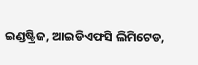ଇଣ୍ଡଷ୍ଟ୍ରିଜ, ଆଇଡିଏଫସି ଲିମିଟେଡ,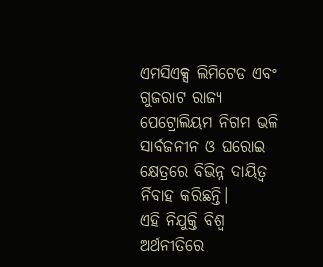ଏମସିଏକ୍ସ ଲିମିଟେଡ ଏବଂ ଗୁଜରାଟ ରାଜ୍ୟ ପେଟ୍ରୋଲିୟମ ନିଗମ ଭଳି ସାର୍ବଜନୀନ ଓ ଘରୋଇ କ୍ଷେତ୍ରରେ ବିଭିନ୍ନ ଦାୟିତ୍ୱ ର୍ନିବାହ କରିଛନ୍ତି।
ଏହି ନିଯୁକ୍ତି ବିଶ୍ୱ ଅର୍ଥନୀତିରେ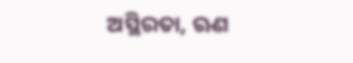ଅସ୍ଥିରତା, ଋଣ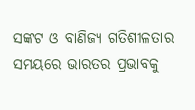ସଙ୍କଟ ଓ ବାଣିଜ୍ୟ ଗତିଶୀଳତାର ସମୟରେ ଭାରତର ପ୍ରଭାବକୁ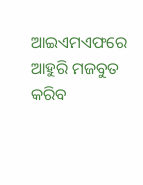ଆଇଏମଏଫରେ ଆହୁରି ମଜବୁତ କରିବ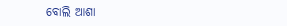ବୋଲି ଆଶା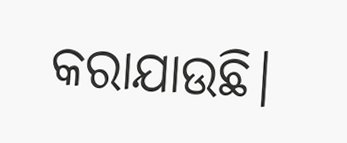କରାଯାଉଛି।